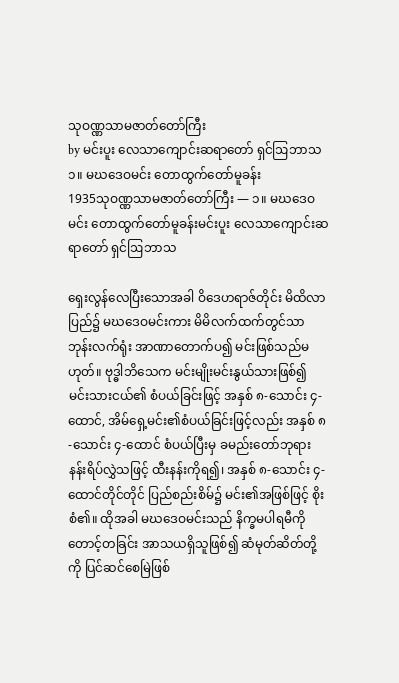သုဝဏ္ဏသာမဇာတ်တော်ကြီး
by မင်းပူး လေသာကျောင်းဆရာတော် ရှင်ဩဘာသ
၁။ မဃဒေဝမင်း တောထွက်တော်မူခန်း
1935သုဝဏ္ဏသာမဇာတ်တော်ကြီး — ၁။ မဃဒေဝမင်း တောထွက်တော်မူခန်းမင်းပူး လေသာကျောင်းဆရာတော် ရှင်ဩဘာသ

ရှေးလွန်လေပြီးသောအခါ ဝိဒေဟရာဇ်တိုင်း မိထိလာပြည်၌ မဃဒေဝမင်းကား မိမိလက်ထက်တွင်သာ ဘုန်းလက်ရုံး အာဏာတောက်ပ၍ မင်းဖြစ်သည်မဟုတ်။ ဗုဒ္ဓါဘိသေက မင်းမျိုးမင်းနွယ်သားဖြစ်၍ မင်းသားငယ်၏ စံပယ်ခြင်းဖြင့် အနှစ် ၈-သောင်း ၄-ထောင်, အိမ်ရှေ့မင်း၏စံပယ်ခြင်းဖြင့်လည်း အနှစ် ၈-သောင်း ၄-ထောင် စံပယ်ပြီးမှ ခမည်းတော်ဘုရား နန်းရိပ်လွှဲသဖြင့် ထီးနန်းကိုရ၍၊ အနှစ် ၈-သောင်း ၄-ထောင်တိုင်တိုင် ပြည်စည်းစိမ်၌ မင်း၏အဖြစ်ဖြင့် စိုးစံ၏။ ထိုအခါ မဃဒေဝမင်းသည် နိက္ခမပါရမီကိုတောင့်တခြင်း အာသယရှိသူဖြစ်၍ ဆံမုတ်ဆိတ်တို့ကို ပြင်ဆင်စေမြဲဖြစ်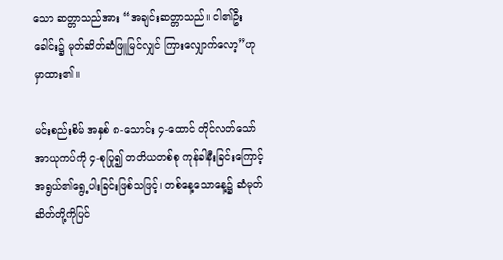သော ဆတ္တာသည်အား “အချင်းဆတ္တာသည်။ ငါ၏ဦးခေါင်း၌ မုတ်ဆိတ်ဆံဖြူမြင်လျှင် ကြားလျှောက်လော့”ဟု မှာထား၏။

မင်းစည်းစိမ် အနှစ် ၈-သောင်း ၄-ထောင် တိုင်လတ်သော် အာယုကပ်ကို ၄-စုပြု၍ တတိယတစ်စု ကုန်ခါနီးခြင်းကြောင့် အရွယ်၏ရွေ့ပါးခြင်းဖြစ်သဖြင့်၊ တစ်နေ့သောနေ့၌ ဆံမုတ်ဆိတ်တို့ကိုပြင်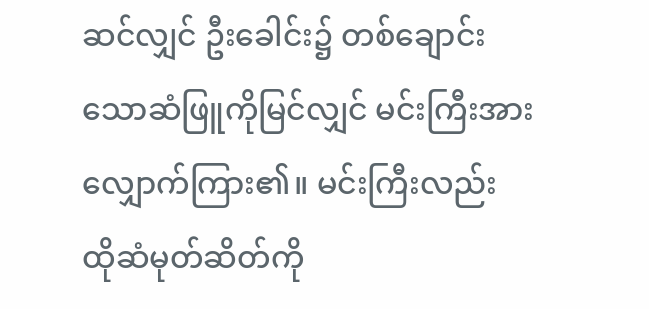ဆင်လျှင် ဦးခေါင်း၌ တစ်ချောင်းသောဆံဖြူကိုမြင်လျှင် မင်းကြီးအား လျှောက်ကြား၏။ မင်းကြီးလည်း ထိုဆံမုတ်ဆိတ်ကို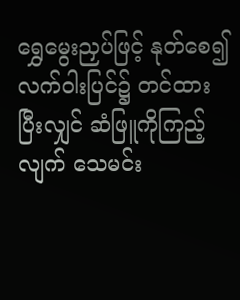ရွှေမွေးညှပ်ဖြင့် နုတ်စေ၍ လက်ဝါးပြင်၌ တင်ထားပြီးလျှင် ဆံဖြူကိုကြည့်လျက် သေမင်း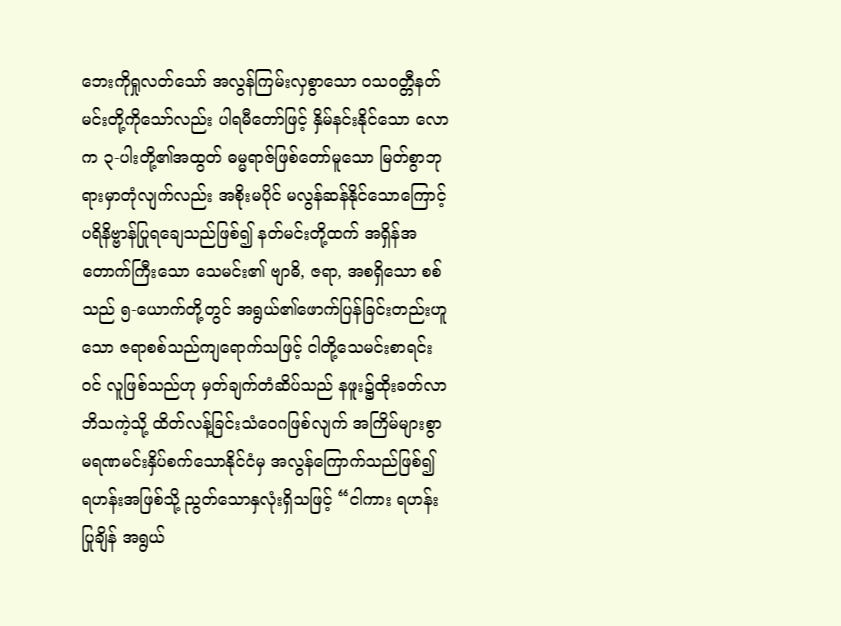ဘေးကိုရှုလတ်သော် အလွန်ကြမ်းလှစွာသော ဝသဝတ္တီနတ်မင်းတို့ကိုသော်လည်း ပါရမီတော်ဖြင့် နှိမ်နင်းနိုင်သော လောက ၃-ပါးတို့၏အထွတ် ဓမ္မရာဇ်ဖြစ်တော်မူသော မြတ်စွာဘုရားမှာတုံလျက်လည်း အစိုးမပိုင် မလွန်ဆန်နိုင်သောကြောင့် ပရိနိဗ္ဗာန်ပြုရချေသည်ဖြစ်၍ နတ်မင်းတို့ထက် အရှိန်အတောက်ကြီးသော သေမင်း၏ ဗျာဓိ, ဇရာ, အစရှိသော စစ်သည် ၅-ယောက်တို့တွင် အရွယ်၏ဖောက်ပြန်ခြင်းတည်းဟူသော ဇရာစစ်သည်ကျရောက်သဖြင့် ငါတို့သေမင်းစာရင်းဝင် လူဖြစ်သည်ဟု မှတ်ချက်တံဆိပ်သည် နဖူး၌ထိုးခတ်လာဘိသကဲ့သို့ ထိတ်လန့်ခြင်းသံဝေဂဖြစ်လျက် အကြိမ်များစွာ မရဏမင်းနှိပ်စက်သောနိုင်ငံမှ အလွန်ကြောက်သည်ဖြစ်၍ ရဟန်းအဖြစ်သို့ ညွတ်သောနှလုံးရှိသဖြင့် “ငါကား ရဟန်းပြုချိန် အရွယ်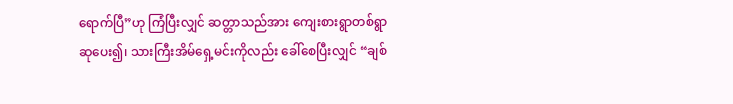ရောက်ပြီ”ဟု ကြံပြီးလျှင် ဆတ္တာသည်အား ကျေးစားရွာတစ်ရွာ ဆုပေး၍၊ သားကြီးအိမ်ရှေ့မင်းကိုလည်း ခေါ်စေပြီးလျှင် “ချစ်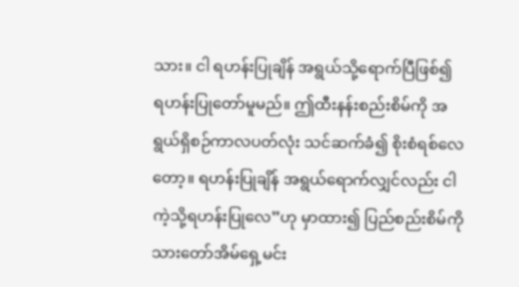သား။ ငါ ရဟန်းပြုချိန် အရွယ်သို့ရောက်ပြီဖြစ်၍ ရဟန်းပြုတော်မူမည်။ ဤထီးနန်းစည်းစိမ်ကို အရွယ်ရှိစဉ်ကာလပတ်လုံး သင်ဆက်ခံ၍ စိုးစံရစ်လေတော့။ ရဟန်းပြုချိန် အရွယ်ရောက်လျှင်လည်း ငါကဲ့သို့ရဟန်းပြုလေ”ဟု မှာထား၍ ပြည်စည်းစိမ်ကို သားတော်အိမ်ရှေ့မင်း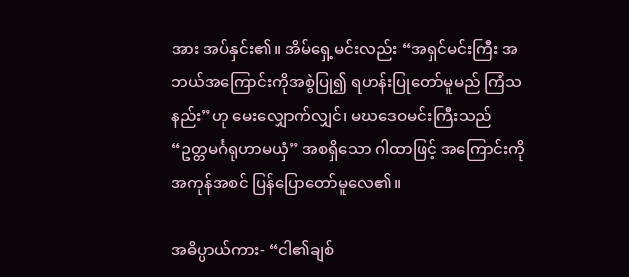အား အပ်နှင်း၏။ အိမ်ရှေ့မင်းလည်း “အရှင်မင်းကြီး အဘယ်အကြောင်းကိုအစွဲပြု၍ ရဟန်းပြုတော်မူမည် ကြံသနည်း”ဟု မေးလျှောက်လျှင်၊ မဃဒေဝမင်းကြီးသည် “ဥတ္တမင်္ဂရုဟာမယှံ” အစရှိသော ဂါထာဖြင့် အကြောင်းကို အကုန်အစင် ပြန်ပြောတော်မူလေ၏။

အဓိပ္ပာယ်ကား- “ငါ၏ချစ်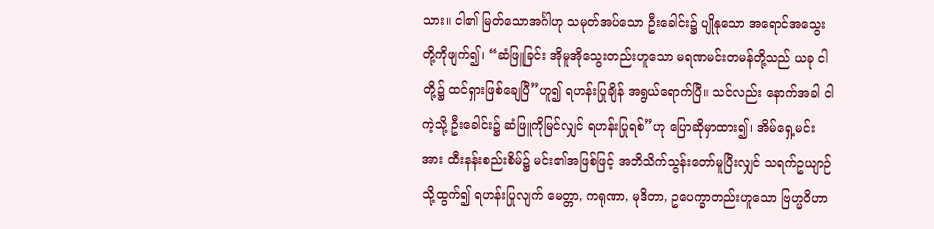သား။ ငါ၏ မြတ်သောအင်္ဂါဟု သမုတ်အပ်သော ဦးခေါင်း၌ ပျိုနုသော အရောင်အသွေးတို့ကိုဖျက်၍၊ “ဆံဖြူခြင်း အိုမူအိုသွေးတည်းဟူသော မရဏမင်းတမန်တို့သည် ယခု ငါတို့၌ ထင်ရှားဖြစ်ချေပြီ”ဟူ၍ ရဟန်းပြုချိန် အရွယ်ရောက်ပြီ။ သင်လည်း နောက်အခါ ငါကဲ့သို့ ဦးခေါင်း၌ ဆံဖြူကိုမြင်လျှင် ရဟန်းပြုရစ်”ဟု ပြောဆိုမှာထား၍၊ အိမ်ရှေ့မင်းအား ထီးနန်းစည်းစိမ်၌ မင်း၏အဖြစ်ဖြင့် အဘိသိက်သွန်းတော်မူပြီးလျှင် သရက်ဥယျာဉ်သို့ထွက်၍ ရဟန်းပြုလျက် မေတ္တာ, ကရုဏာ, မုဒိတာ, ဥပေက္ခာတည်းဟူသော ဗြဟ္မဝိဟာ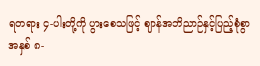ရတရား ၄-ပါးတို့ကို ပွားစေသဖြင့် ဈာန်အဘိညာဉ်နှင့်ပြည့်စုံစွာ အနှစ် ၈-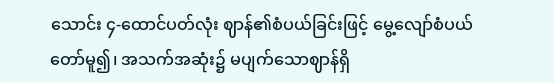သောင်း ၄-ထောင်ပတ်လုံး ဈာန်၏စံပယ်ခြင်းဖြင့် မွေ့လျော်စံပယ်တော်မူ၍၊ အသက်အဆုံး၌ မပျက်သောဈာန်ရှိ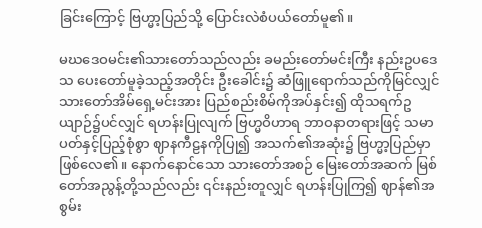ခြင်းကြောင့် ဗြဟ္မာ့ပြည်သို့ ပြောင်းလဲစံပယ်တော်မူ၏။

မဃဒေဝမင်း၏သားတော်သည်လည်း ခမည်းတော်မင်းကြီး နည်းဥပဒေသ ပေးတော်မူခဲ့သည့်အတိုင်း ဦးခေါင်း၌ ဆံဖြူရောက်သည်ကိုမြင်လျှင် သားတော်အိမ်ရှေ့မင်းအား ပြည်စည်းစိမ်ကိုအပ်နှင်း၍ ထိုသရက်ဥယျာဉ်၌ပင်လျှင် ရဟန်းပြုလျက် ဗြဟ္မဝိဟာရ ဘာဝနာတရားဖြင့် သမာပတ်နှင့်ပြည့်စုံစွာ ဈာနကီဠနကိုပြု၍ အသက်၏အဆုံး၌ ဗြဟ္မာ့ပြည်မှာ ဖြစ်လေ၏။ နောက်နောင်သော သားတော်အစဉ် မြေးတော်အဆက် မြစ်တော်အညွန့်တို့သည်လည်း ၎င်းနည်းတူလျှင် ရဟန်းပြုကြ၍ ဈာန်၏အစွမ်း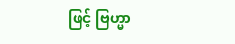ဖြင့် ဗြဟ္မာ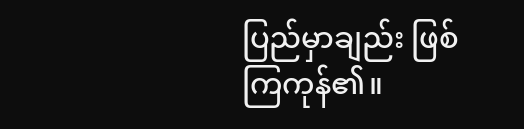ပြည်မှာချည်း ဖြစ်ကြကုန်၏။